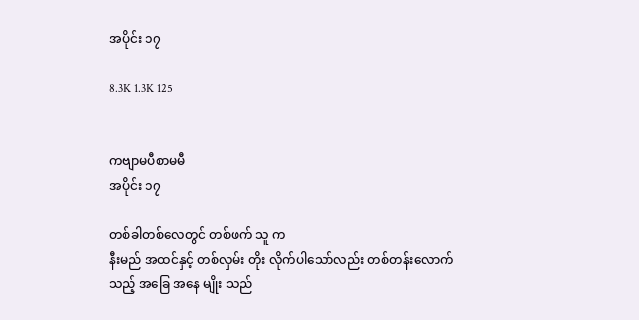အပိုင်း ၁၇

8.3K 1.3K 125


ကဗျာမပီစာမမီ
အပိုင်း ၁၇

တစ်ခါတစ်လေတွင် တစ်ဖက် သူ က
နီးမည် အထင်နှင့် တစ်လှမ်း တိုး လိုက်ပါသော်လည်း တစ်တန်းလောက်
သည့် အခြေ အနေ မျိုး သည်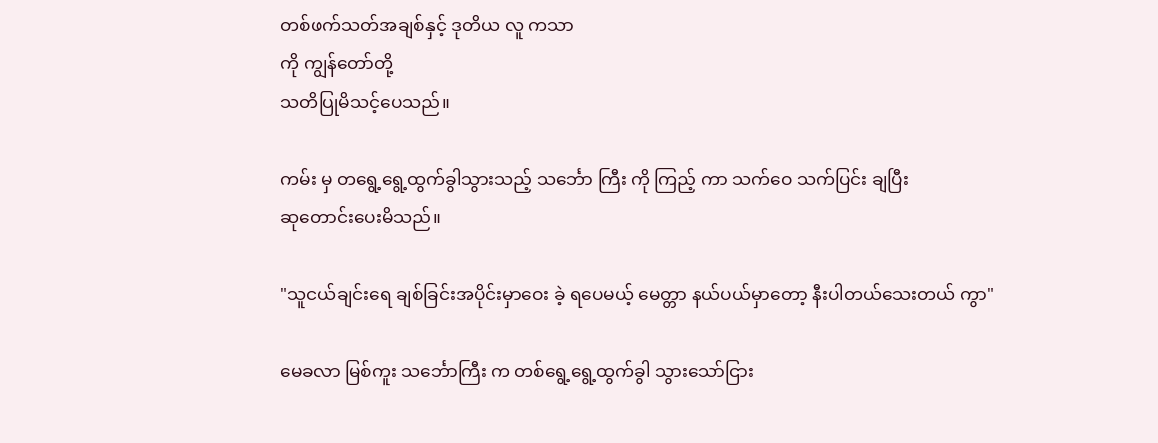တစ်ဖက်သတ်အချစ်နှင့် ဒုတိယ လူ ကသာ
ကို ကျွန်တော်တို့
သတိပြုမိသင့်ပေသည်။

ကမ်း မှ တရွေ့ရွေ့ထွက်ခွါသွားသည့် သင်္ဘော ကြီး ကို ကြည့် ကာ သက်ဝေ သက်ပြင်း ချပြီး
ဆုတောင်းပေးမိသည်။

"သူငယ်ချင်းရေ ချစ်ခြင်းအပိုင်းမှာဝေး ခဲ့ ရပေမယ့် မေတ္တာ နယ်ပယ်မှာတော့ နီးပါတယ်သေးတယ် ကွာ"

မေခလာ မြစ်ကူး သင်္ဘောကြီး က တစ်ရွေ့ရွေ့ထွက်ခွါ သွားသော်ငြား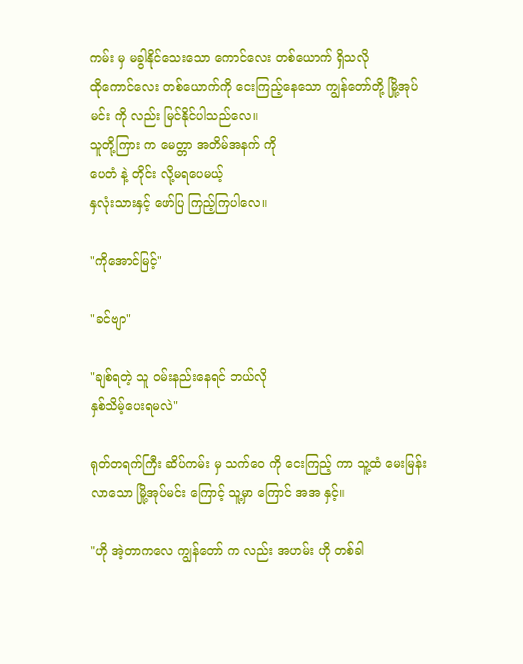ကမ်း မှ မခွါနိုင်သေးသော ကောင်လေး တစ်ယောက် ရှိသလို
ထိုကောင်လေး တစ်ယောက်ကို ငေးကြည့်နေသော ကျွန်တော်တို့ မြို့အုပ်မင်း ကို လည်း မြင်နိုင်ပါသည်လေ။
သူတို့ကြား က မေတ္တာ အတိမ်အနက် ကို
ပေတံ နဲ့ တိုင်း လို့မရပေမယ့်
နှလုံးသားနှင့် ဖော်ပြ ကြည့်ကြပါလေ။

"ကိုအောင်မြင့်"

"ခင်ဗျာ"

"ချစ်ရတဲ့ သူ ဝမ်းနည်းနေရင် ဘယ်လို
နှစ်သိမ့်ပေးရမလဲ"

ရုတ်တရက်ကြီး ဆိပ်ကမ်း မှ သက်ဝေ ကို ငေးကြည့် ကာ သူ့ထံ မေးမြန်း လာသော မြို့အုပ်မင်း ကြောင့် သူ့မှာ ကြောင် အအ နှင့်။

"ဟို အဲ့တာကလေ ကျွန်တော် က လည်း အဟမ်း ဟို တစ်ခါ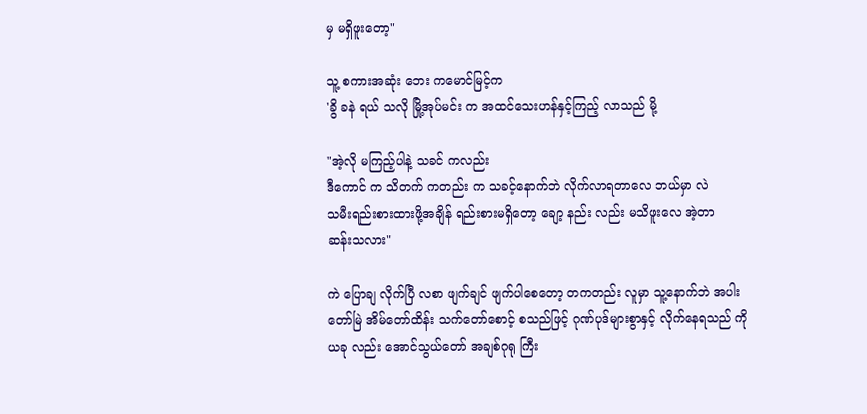မှ မရှိဖူးတော့"

သူ့ စကားအဆုံး ဘေး ကမောင်မြင့်က
'ခွိ ခနဲ ရယ် သလို မြို့အုပ်မင်း က အထင်သေးဟန်နှင့်ကြည့် လာသည် မို့

"အဲ့လို မကြည့်ပါနဲ့ သခင် ကလည်း
ဒီကောင် က သိတက် ကတည်း က သခင့်နောက်ဘဲ လိုက်လာရတာလေ ဘယ်မှာ လဲ
သမီးရည်းစားထားဖို့အချိန် ရည်းစားမရှိတော့ ချော့ နည်း လည်း မသိဖူးလေ အဲ့တာ
ဆန်းသလား"

ကဲ ပြောချ လိုက်ပြီ လစာ ဖျက်ချင် ဖျက်ပါစေတော့ တကတည်း လူမှာ သူ့နောက်ဘဲ အပါးတော်မြဲ အိမ်တော်ထိန်း သက်တော်စောင့် စသည်ဖြင့် ဂုဏ်ပုဒ်များစွာနှင့် လိုက်နေရသည် ကို ယခု လည်း အောင်သွယ်တော် အချစ်ဂုရု ကြီး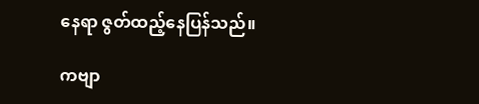နေရာ ဇွတ်ထည့်နေပြန်သည်။

ကဗျာ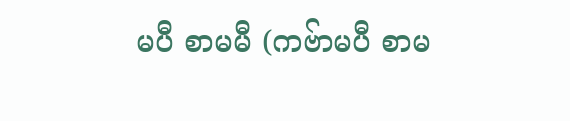မပီ စာမမီ (ကဗ်ာမပီ စာမ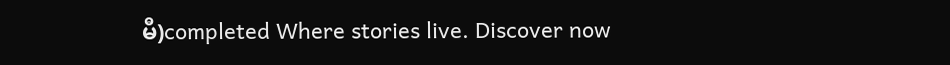မီ)completed Where stories live. Discover now